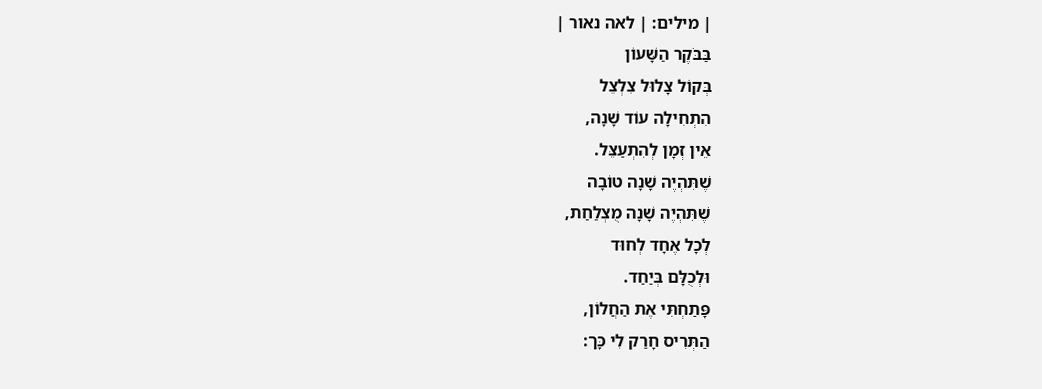| מילים: | לאה נאור |
בַּבֹּקֶר הַשָּׁעוֹן
בְּקוֹל צָלוּל צִלְצֵל
הִתְחִילָה עוֹד שָׁנָה,
אֵין זְמָן לְהִתְעַצֵּל.
שֶׁתִּהְיֶה שָׁנָה טוֹבָה
שֶׁתִּהְיֶה שָׁנָה מֻצְלַחַת,
לְכָל אֶחָד לְחוּד
וּלְכֻלָּם בְּיַחַד.
פָּתַחְתִּי אֶת הַחֲלוֹן,
הַתְּרִיס חָרַק לִי כָּך: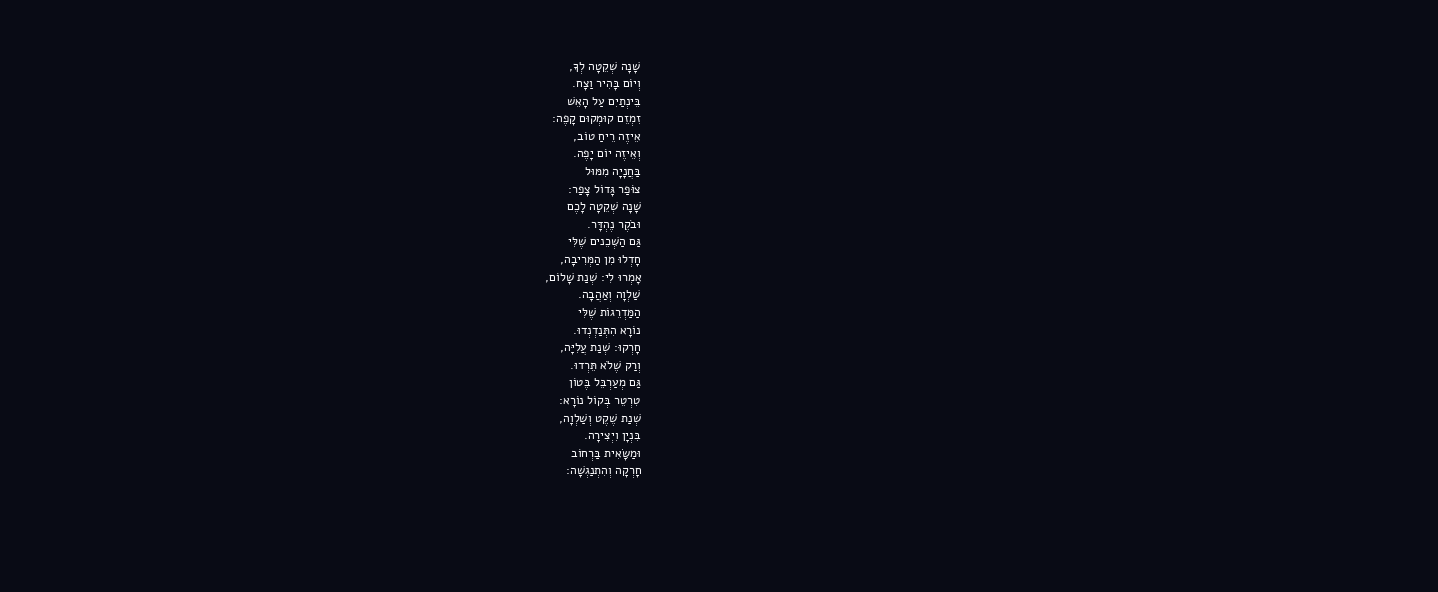שָׁנָה שְׁקֵטָה לְךָ,
וְיוֹם בָּהִיר וַצָח.
בֵּינְתַיִם עַל הָאֵשׁ
זִמְזֵם קוּמְקוּם קָפֶה:
אֵיזֶה רֵיחַ טוֹב,
וְאֵיזֶה יוֹם יָפֶה.
בַּחֲנָיָה מִמּוּל
צוֹּפַר גָּדוֹל צָפַר:
שָׁנָה שְׁקֵטָה לָכֶם
וּבֹקֶר נֶהְדָּר.
גַּם הַשְּׁכֵנים שֶׁלִּי
חָדְלוּ מִן הַמְּרִיבָה,
אָמְרוּ לִי: שְׁנַת שָׁלוֹם,
שַׁלְוָה וְאַהֲבָה.
הַמַּדְרֵגוֹת שֶׁלִּי
נוֹרָא הִתְּנַדְנְדוּ.
חָרְקוּ: שְׁנַת עֲלִיָּה,
וְרַק שֶׁלֹא תֵּרְדוּ.
גַּם מְעַרְבֵּל בֶּטוֹן
טִרְטֵר בְּקוֹל נוֹרָא:
שְׁנַת שֶׁקֶט וְשַׁלְוָה,
בִּנְיָן וִיְצִירָה.
וּמַשָּׂאִית בַּרְחוֹב
חָרְקָה וְהִתְנַגְשָׁה: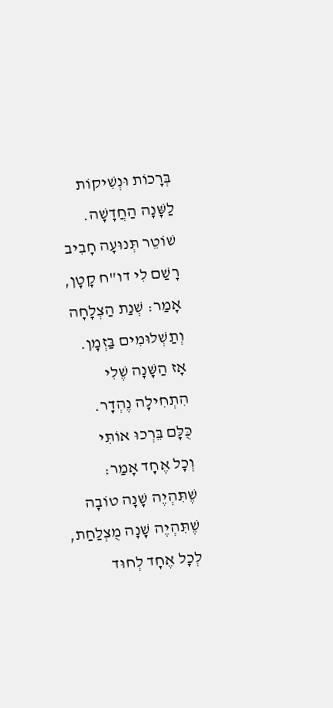בְּרָכוֹת וּנְשִׁיקוֹת
לַשָּׁנָה הַחֲדָשָׁה.
שׁוֹטֵר תְּנוּעָה חָבִיב
רָשַׁם לִי דו"ח קָטָן,
אָמַר: שְׁנַת הַצְלָחָה
וְתַשְׁלוּמִים בַּזְמָן.
אָז הַשָּׁנָה שֶׁלִי
הִתְחִילָה נֶהְדָר.
כֻּלָּם בֵּרְכוּ אוֹתִּי
וְכָל אֶחָד אָמַר:
שֶׁתִּהְיֶה שָׁנָה טוֹבָה
שֶׁתִּהְיֶה שָׁנָה מֻצְלַחַת,
לְכָל אֶחָד לְחוּד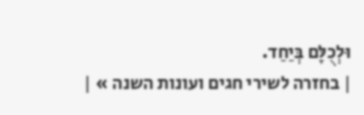וּלְכֻלָּם בְּיַחַד.
| בחזרה לשירי חגים ועונות השנה » |